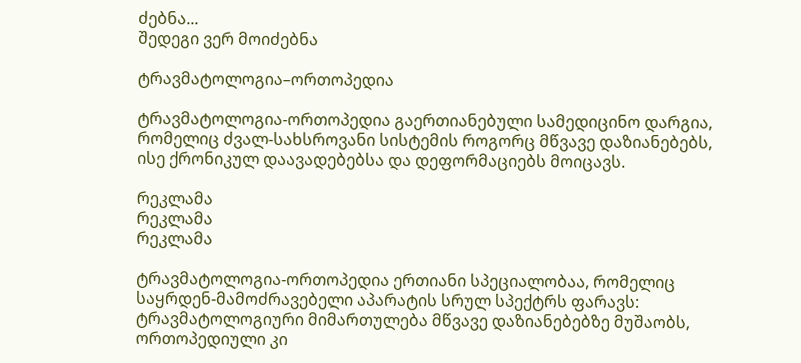ძებნა...
შედეგი ვერ მოიძებნა

ტრავმატოლოგია–ორთოპედია

ტრავმატოლოგია-ორთოპედია გაერთიანებული სამედიცინო დარგია, რომელიც ძვალ-სახსროვანი სისტემის როგორც მწვავე დაზიანებებს, ისე ქრონიკულ დაავადებებსა და დეფორმაციებს მოიცავს.

რეკლამა
რეკლამა
რეკლამა

ტრავმატოლოგია-ორთოპედია ერთიანი სპეციალობაა, რომელიც საყრდენ-მამოძრავებელი აპარატის სრულ სპექტრს ფარავს: ტრავმატოლოგიური მიმართულება მწვავე დაზიანებებზე მუშაობს, ორთოპედიული კი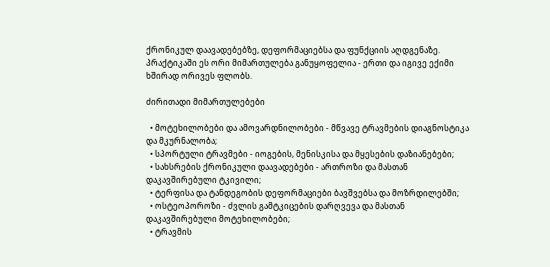ქრონიკულ დაავადებებზე, დეფორმაციებსა და ფუნქციის აღდგენაზე. პრაქტიკაში ეს ორი მიმართულება განუყოფელია - ერთი და იგივე ექიმი ხშირად ორივეს ფლობს.

ძირითადი მიმართულებები

  • მოტეხილობები და ამოვარდნილობები - მწვავე ტრავმების დიაგნოსტიკა და მკურნალობა;
  • სპორტული ტრავმები - იოგების, მენისკისა და მყესების დაზიანებები;
  • სახსრების ქრონიკული დაავადებები - ართროზი და მასთან დაკავშირებული ტკივილი;
  • ტერფისა და ტანდეგობის დეფორმაციები ბავშვებსა და მოზრდილებში;
  • ოსტეოპოროზი - ძვლის გამტკიცების დარღვევა და მასთან დაკავშირებული მოტეხილობები;
  • ტრავმის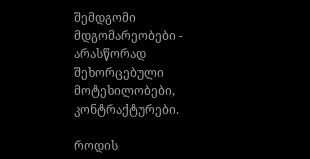შემდგომი მდგომარეობები - არასწორად შეხორცებული მოტეხილობები, კონტრაქტურები.

როდის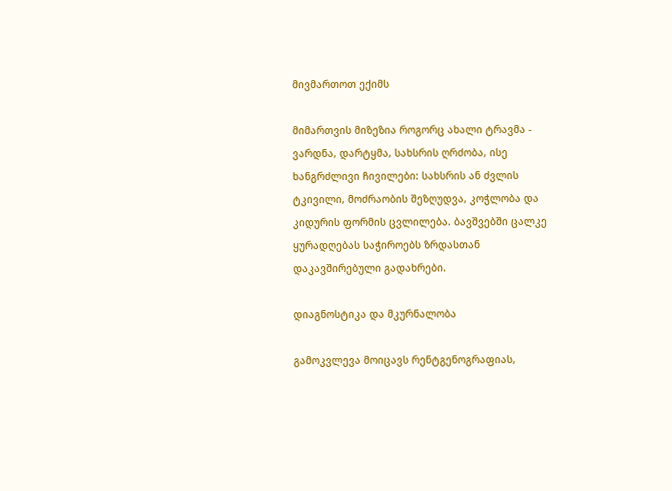მივმართოთ ექიმს

მიმართვის მიზეზია როგორც ახალი ტრავმა - ვარდნა, დარტყმა, სახსრის ღრძობა, ისე ხანგრძლივი ჩივილები: სახსრის ან ძვლის ტკივილი, მოძრაობის შეზღუდვა, კოჭლობა და კიდურის ფორმის ცვლილება. ბავშვებში ცალკე ყურადღებას საჭიროებს ზრდასთან დაკავშირებული გადახრები.

დიაგნოსტიკა და მკურნალობა

გამოკვლევა მოიცავს რენტგენოგრაფიას,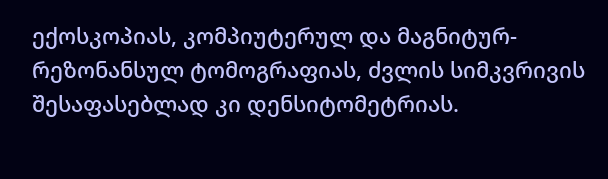ექოსკოპიას, კომპიუტერულ და მაგნიტურ-რეზონანსულ ტომოგრაფიას, ძვლის სიმკვრივის შესაფასებლად კი დენსიტომეტრიას.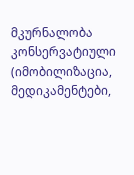მკურნალობა კონსერვატიული (იმობილიზაცია, მედიკამენტები,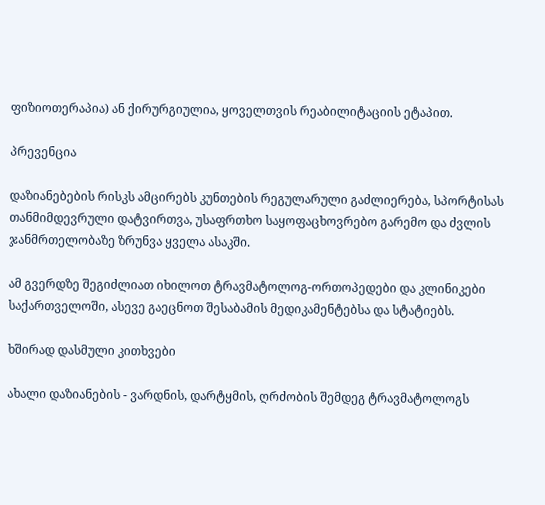ფიზიოთერაპია) ან ქირურგიულია, ყოველთვის რეაბილიტაციის ეტაპით.

პრევენცია

დაზიანებების რისკს ამცირებს კუნთების რეგულარული გაძლიერება, სპორტისას თანმიმდევრული დატვირთვა, უსაფრთხო საყოფაცხოვრებო გარემო და ძვლის ჯანმრთელობაზე ზრუნვა ყველა ასაკში.

ამ გვერდზე შეგიძლიათ იხილოთ ტრავმატოლოგ-ორთოპედები და კლინიკები საქართველოში, ასევე გაეცნოთ შესაბამის მედიკამენტებსა და სტატიებს.

ხშირად დასმული კითხვები

ახალი დაზიანების - ვარდნის, დარტყმის, ღრძობის შემდეგ ტრავმატოლოგს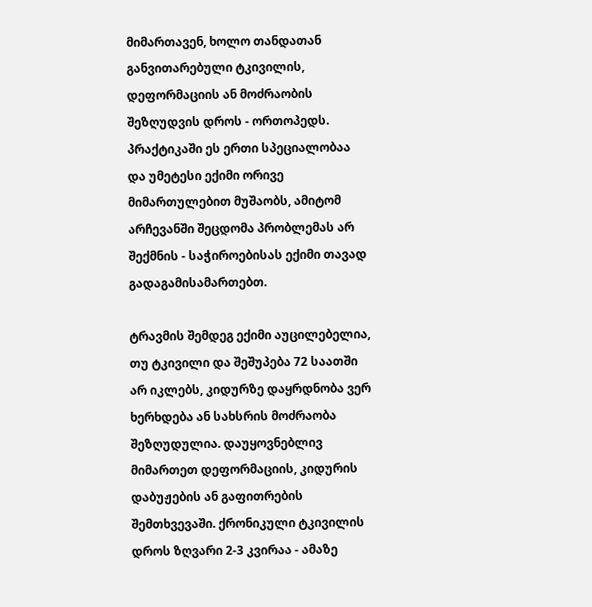მიმართავენ, ხოლო თანდათან განვითარებული ტკივილის, დეფორმაციის ან მოძრაობის შეზღუდვის დროს - ორთოპედს. პრაქტიკაში ეს ერთი სპეციალობაა და უმეტესი ექიმი ორივე მიმართულებით მუშაობს, ამიტომ არჩევანში შეცდომა პრობლემას არ შექმნის - საჭიროებისას ექიმი თავად გადაგამისამართებთ.

ტრავმის შემდეგ ექიმი აუცილებელია, თუ ტკივილი და შეშუპება 72 საათში არ იკლებს, კიდურზე დაყრდნობა ვერ ხერხდება ან სახსრის მოძრაობა შეზღუდულია. დაუყოვნებლივ მიმართეთ დეფორმაციის, კიდურის დაბუჟების ან გაფითრების შემთხვევაში. ქრონიკული ტკივილის დროს ზღვარი 2-3 კვირაა - ამაზე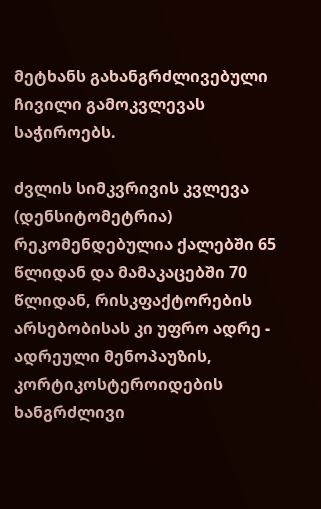მეტხანს გახანგრძლივებული ჩივილი გამოკვლევას საჭიროებს.

ძვლის სიმკვრივის კვლევა (დენსიტომეტრია) რეკომენდებულია ქალებში 65 წლიდან და მამაკაცებში 70 წლიდან, რისკფაქტორების არსებობისას კი უფრო ადრე - ადრეული მენოპაუზის, კორტიკოსტეროიდების ხანგრძლივი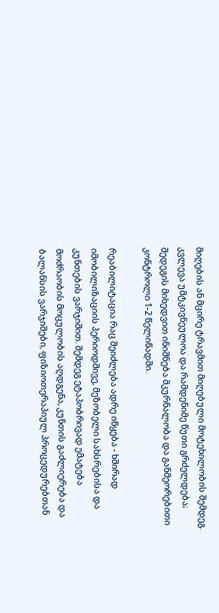მიღების ან მცირე ტრავმით მიღებული მოტეხილობის შემდეგ. კვლევა უმტკივნეულოა და რამდენიმე წუთი გრძელდება; შედეგის მიხედვით ინიშნება მკურნალობა და განმეორებითი კონტროლი 1-2 წელიწადში.

რეაბილიტაცია რაც შეიძლება ადრე იწყება - ხშირად იმობილიზაციის პერიოდშივე, მეზობელი სახსრებისა და კუნთების ვარჯიშით. შემდეგ ეტაპობრივად ემატება მოძრაობის მოცულობის აღდგენა, კუნთის გაძლიერება და ბალანსის ვარჯიშები, ფიზიოთერაპიულ პროცედურებთან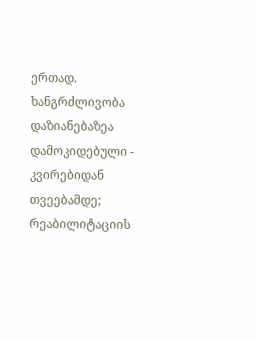ერთად. ხანგრძლივობა დაზიანებაზეა დამოკიდებული - კვირებიდან თვეებამდე; რეაბილიტაციის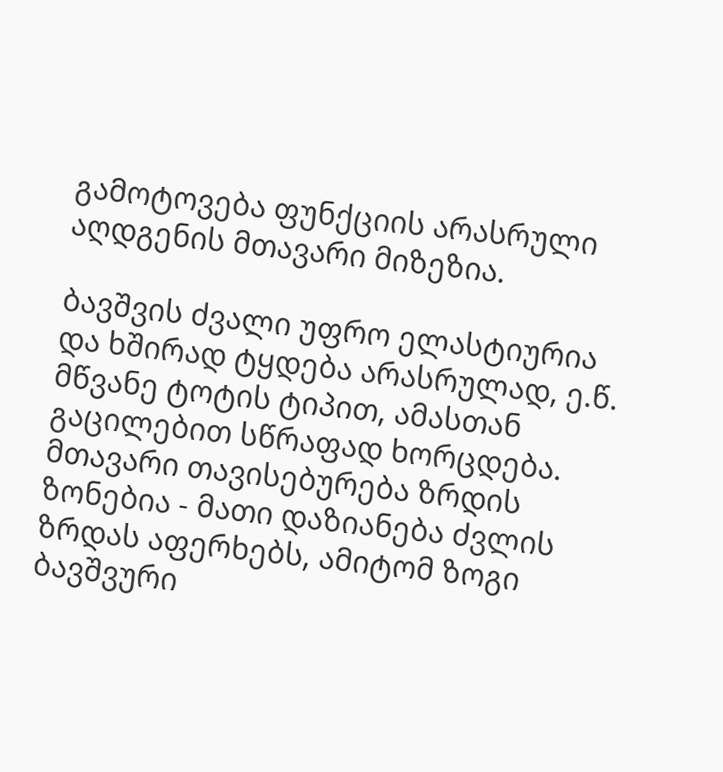გამოტოვება ფუნქციის არასრული აღდგენის მთავარი მიზეზია.

ბავშვის ძვალი უფრო ელასტიურია და ხშირად ტყდება არასრულად, ე.წ. მწვანე ტოტის ტიპით, ამასთან გაცილებით სწრაფად ხორცდება. მთავარი თავისებურება ზრდის ზონებია - მათი დაზიანება ძვლის ზრდას აფერხებს, ამიტომ ზოგი ბავშვური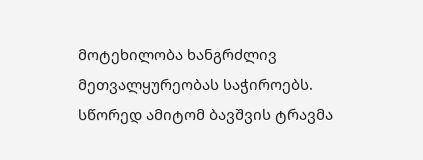მოტეხილობა ხანგრძლივ მეთვალყურეობას საჭიროებს. სწორედ ამიტომ ბავშვის ტრავმა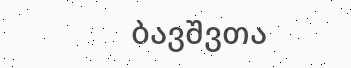ბავშვთა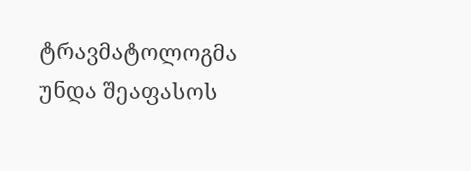ტრავმატოლოგმა უნდა შეაფასოს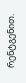რენტგენით.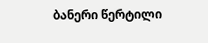ბანერი წერტილი